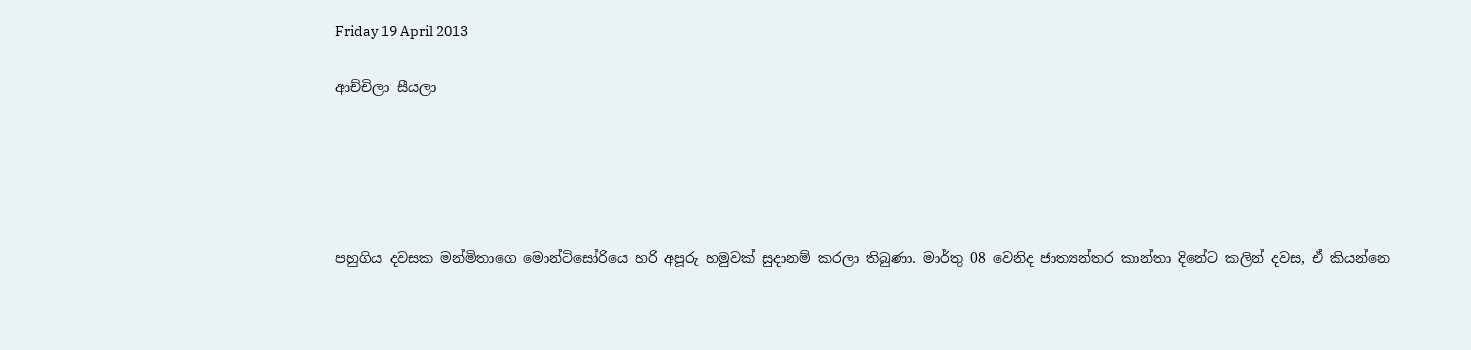Friday 19 April 2013

ආච්චිලා සීයලා





පහුගිය දවසක මන්මිතාගෙ මොන්ටිසෝරියෙ හරි අපූරු හමුවක් සුදානම් කරලා තිබුණා. මාර්තු 08 වෙනිද ජාත්‍යන්තර කාන්තා දිනේට කලින් දවස, ඒ කියන්නෙ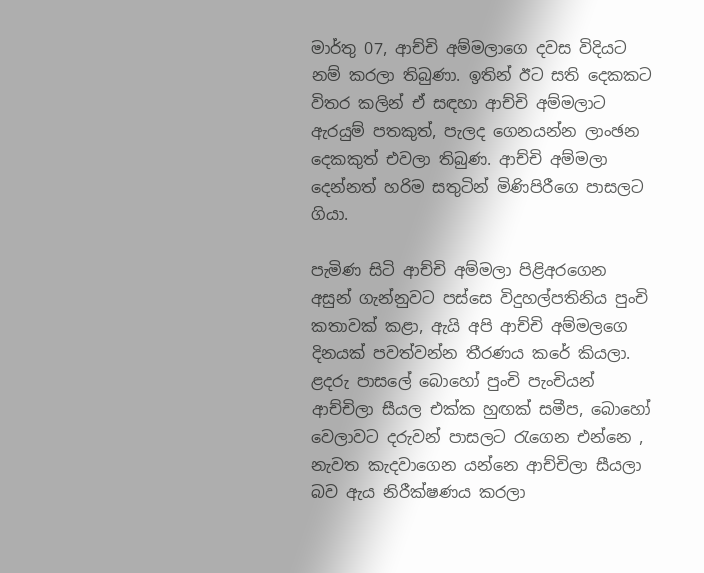මාර්තු 07, ආච්චි අම්මලාගෙ දවස විදියට නම් කරලා තිබුණා. ඉතින් ඊට සති දෙකකට විතර කලින් ඒ සඳහා ආච්චි අම්මලාට ඇරයුම් පතකුත්, පැලද ගෙනයන්න ලාංඡන දෙකකුත් එවලා තිබුණ. ආච්චි අම්මලා දෙන්නත් හරිම සතුටින් මිණිපිරීගෙ පාසලට ගියා.

පැමිණ සිටි ආච්චි අම්මලා පිළිඅරගෙන අසුන් ගැන්නුවට පස්සෙ විදුහල්පතිනිය පුංචි කතාවක් කළා, ඇයි අපි ආච්චි අම්මලගෙ දිනයක් පවත්වන්න තීරණය කරේ කියලා. ළදරු පාසලේ බොහෝ පුංචි පැංචියන් ආච්චිලා සීයල එක්ක හුඟක් සමීප, බොහෝ වෙලාවට දරුවන් පාසලට රැගෙන එන්නෙ , නැවත කැදවාගෙන යන්නෙ ආච්චිලා සීයලා බව ඇය නිරීක්ෂණය කරලා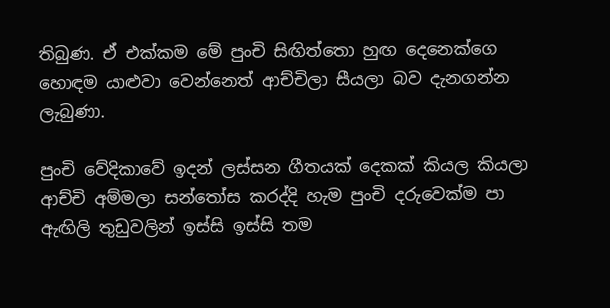තිබුණ. ඒ එක්කම මේ පුංචි සිඟිත්තො හුඟ දෙනෙක්ගෙ හොඳම යාළුවා වෙන්නෙත් ආච්චිලා සීයලා බව දැනගන්න ලැබුණා.

පුංචි වේදිකාවේ ඉදන් ලස්සන ගීතයක් දෙකක් කියල කියලා ආච්චි අම්මලා සන්තෝස කරද්දි හැම පුංචි දරුවෙක්ම පා ඇඟිලි තුඩුවලින් ඉස්සි ඉස්සි තම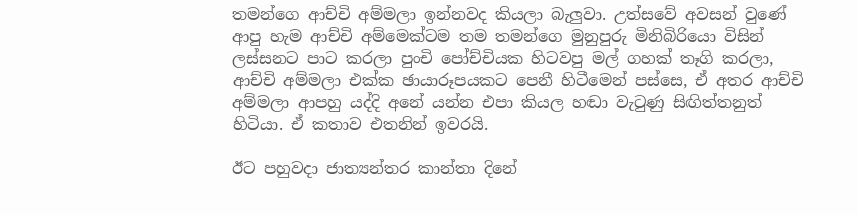තමන්ගෙ ආච්චි අම්මලා ඉන්නවද කියලා බැලුවා. උත්සවේ අවසන් වුණේ ආපු හැම ආච්චි අම්මෙක්ටම තම තමන්ගෙ මුනුපුරු මිනිබිරියො විසින් ලස්සනට පාට කරලා පුංචි පෝච්චියක හිටවපු මල් ගහක් තෑගි කරලා, ආච්චි අම්මලා එක්ක ඡායාරූපයකට පෙනී හිටීමෙන් පස්සෙ, ඒ අතර ආච්චි අම්මලා ආපහු යද්දි අනේ යන්න එපා කියල හඬා වැටුණු සිඟිත්තනුත් හිටියා. ඒ කතාව එතනින් ඉවරයි.

ඊට පහුවදා ජාත්‍යන්තර කාන්තා දිනේ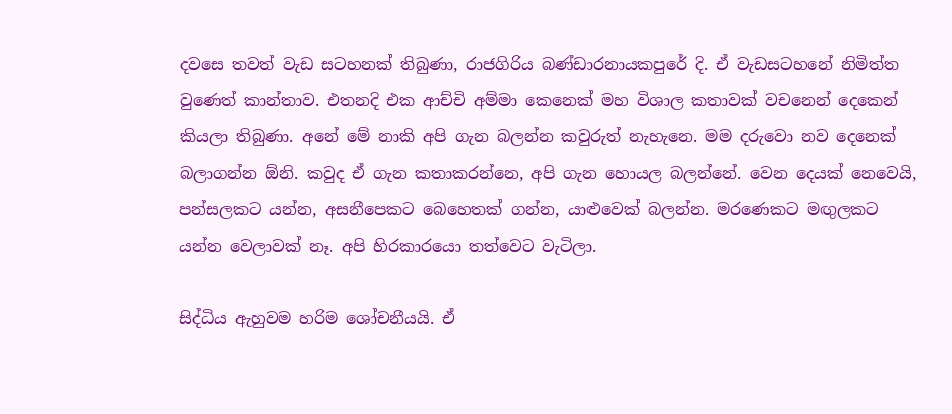දවසෙ තවත් වැඩ සටහනක් තිබුණා, රාජගිරිය බණ්ඩාරනායකපුරේ දි. ඒ වැඩසටහනේ නිමිත්ත වුණෙත් කාන්තාව. එතනදි එක ආච්චි අම්මා කෙනෙක් මහ විශාල කතාවක් වචනෙන් දෙකෙන් කියලා තිබුණා. අනේ මේ නාකි අපි ගැන බලන්න කවුරුත් නැහැනෙ. මම දරුවො නව දෙනෙක් බලාගන්න ඕනි. කවුද ඒ ගැන කතාකරන්නෙ, අපි ගැන හොයල බලන්නේ. වෙන දෙයක් නෙවෙයි, පන්සලකට යන්න, අසනීපෙකට බෙහෙතක් ගන්න, යාළුවෙක් බලන්න. මරණෙකට මඟුලකට යන්න වෙලාවක් නෑ. අපි හිරකාරයො තත්වෙට වැටිලා.

සිද්ධිය ඇහුවම හරිම ශෝචනීයයි. ඒ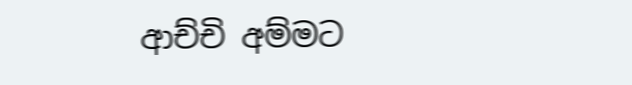ආච්චි අම්මට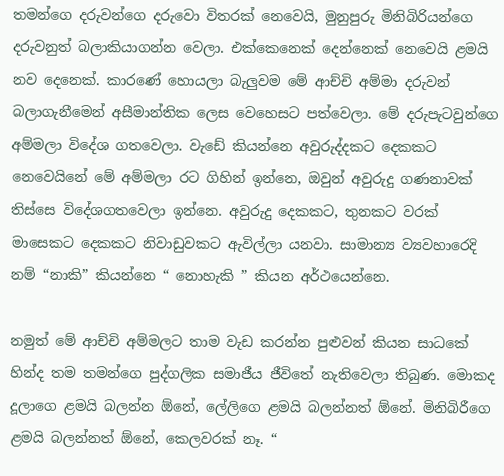තමන්ගෙ දරුවන්ගෙ දරුවො විතරක් නෙවෙයි, මුනුපුරු මිනිබිරියන්ගෙ දරුවනුත් බලාකියාගන්න වෙලා. එක්කෙනෙක් දෙන්නෙක් නෙවෙයි ළමයි නව දෙනෙක්. කාරණේ හොයලා බැලුවම මේ ආච්චි අම්මා දරුවන් බලාගැනීමෙන් අසීමාන්තික ලෙස වෙහෙසට පත්වෙලා. මේ දරුපැටවුන්ගෙ අම්මලා විදේශ ගතවෙලා. වැඩේ කියන්නෙ අවුරුද්දකට දෙකකට නෙවෙයිනේ මේ අම්මලා රට ගිහින් ඉන්නෙ, ඔවුන් අවුරුදු ගණනාවක් තිස්සෙ විදේශගතවෙලා ඉන්නෙ. අවුරුදු දෙකකට, තුනකට වරක් මාසෙකට දෙකකට නිවාඩුවකට ඇවිල්ලා යනවා. සාමාන්‍ය ව්‍යවහාරෙදි නම් “නාකි” කියන්නෙ “ නොහැකි ” කියන අර්ථයෙන්නෙ.

නමුත් මේ ආච්චි අම්මලට තාම වැඩ කරන්න පුළුවන් කියන සාධකේ හින්ද තම තමන්ගෙ පුද්ගලික සමාජීය ජීවිතේ නැතිවෙලා තිබුණ. මොකද දූලාගෙ ළමයි බලන්න ඕනේ, ලේලිගෙ ළමයි බලන්නත් ඕනේ. මිනිබිරීගෙ ළමයි බලන්නත් ඕනේ, කෙලවරක් නෑ. “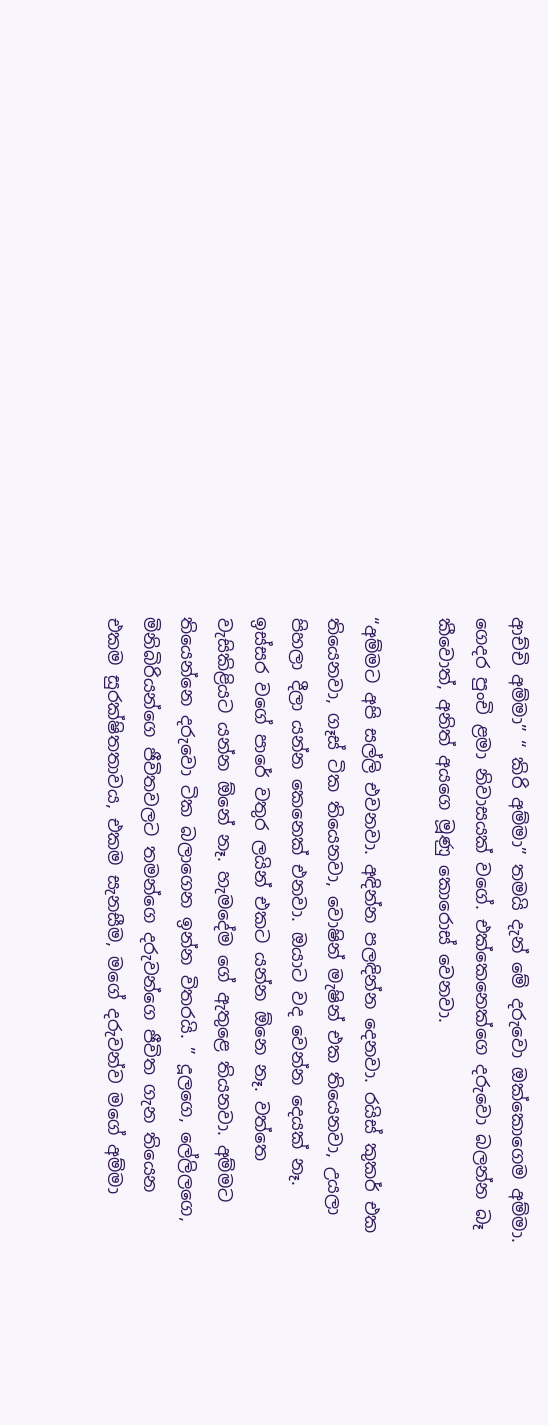ආච්චි අම්මා” “ කිරි අම්මා” තමයි දැන් මේ දරුවො ඔක්කොගෙම අම්මා. ගෙදර පුංචි ළමා නිවාසයක් වගේ. එක්කෙනෙක්ගෙ දරුවො බලන්න බෑ කීවොත්, අනිත් අයගෙ මූණු කොරොස් වෙනවා.

“අම්මට අපි සල්ලි එවනවා. අඳින්න පලඳින්න දෙනවා. රයිස් කුකර් එක තියෙනවා, ගෑස් ටික තියෙනවා, වොෂින් මැෂින් එක තියෙනවා, උයලා පිහලා දීලා යන්න කෙනෙක් එනවා. ඔයාට වද වෙන්න දෙයක් නෑ. ඉස්සර වගේ පාරේ වතුර ලයින් එකට යන්න ඕනෙ නෑ. වත්තෙ වැසිකිළියට යන්න ඕනේ නෑ. හැමදේම ගේ ඇතුළෙ තියනවා. අම්මට තියෙන්නෙ දරුවො ටික බලාගෙන ඉන්න විතරයි. ” දූලගෙ, ලේලිලගෙ, මිනිබිරියන්ගෙ ජීවිතවලට තමන්ගෙ දරුවන්ගෙ ජීවිත ගැන තියෙන එකම සුරක්ෂිතතාවය, එකම සැනසීම, මගේ දරුවන්ව මගේ අම්මා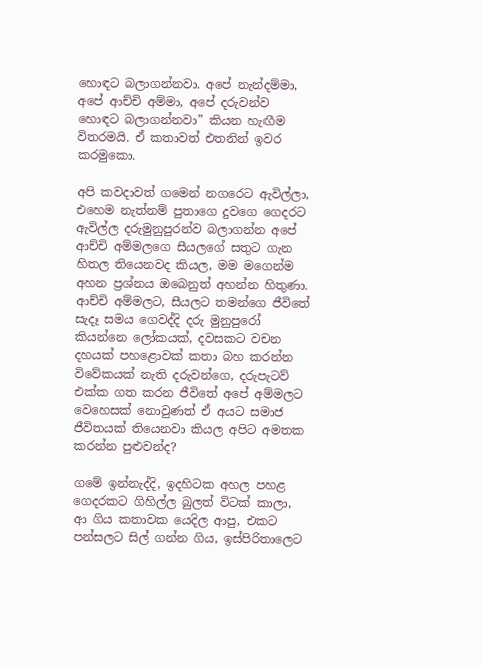හොඳට බලාගන්නවා. අපේ නැන්දම්මා, අපේ ආච්චි අම්මා, අපේ දරුවන්ව හොඳට බලාගන්නවා” කියන හැඟීම විතරමයි. ඒ කතාවත් එතනින් ඉවර කරමුකො.

අපි කවදාවත් ගමෙන් නගරෙට ඇවිල්ලා, එහෙම නැත්නම් පුතාගෙ දුවගෙ ගෙදරට ඇවිල්ල දරුමුනුපුරන්ව බලාගන්න අපේ ආච්චි අම්මලගෙ සීයලගේ සතුට ගැන හිතල තියෙනවද කියල, මම මගෙන්ම අහන ප්‍රශ්නය ඔබෙනුත් අහන්න හිතුණා. ආච්චි අම්මලට, සීයලට තමන්ගෙ ජීවිතේ සැදෑ සමය ගෙවද්දි දරු මුනුපුරෝ කියන්නෙ ලෝකයක්, දවසකට වචන දහයක් පහළොවක් කතා බහ කරන්න විවේකයක් නැති දරුවන්ගෙ, දරුපැටව් එක්ක ගත කරන ජීවිතේ අපේ අම්මලට වෙහෙසක් නොවුණත් ඒ අයට සමාජ ජීවිතයක් තියෙනවා කියල අපිට අමතක කරන්න පුළුවන්ද?

ගමේ ඉන්නැද්දි, ඉදහිටක අහල පහළ ගෙදරකට ගිහිල්ල බුලත් විටක් කාලා, ආ ගිය කතාවක යෙදිල ආපු, එකට පන්සලට සිල් ගන්න ගිය, ඉස්පිරිතාලෙට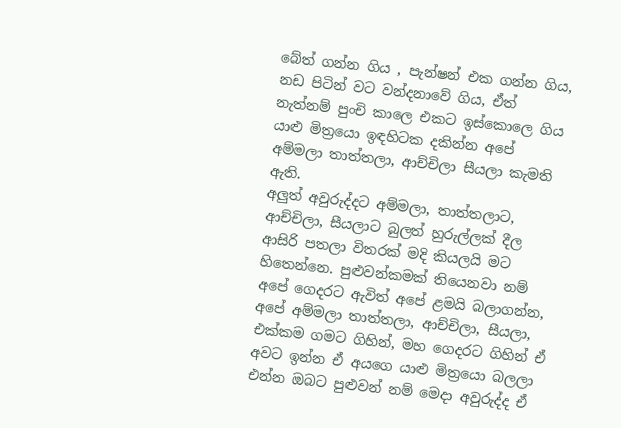බේත් ගන්න ගිය , පැන්ෂන් එක ගන්න ගිය, නඩ පිටින් වට වන්දනාවේ ගිය, ඒත් නැත්නම් පුංචි කාලෙ එකට ඉස්කොලෙ ගිය යාළු මිත්‍රයො ඉඳහිටක දකින්න අපේ අම්මලා තාත්තලා, ආච්චිලා සීයලා කැමති ඇති.
අලුත් අවුරුද්දට අම්මලා, තාත්තලාට, ආච්චිලා, සීයලාට බුලත් හුරුල්ලක් දීල ආසිරි පතලා විතරක් මදි කියලයි මට හිතෙන්නෙ. පුළුවන්කමක් තියෙනවා නම් අපේ ගෙදරට ඇවිත් අපේ ළමයි බලාගන්න, අපේ අම්මලා තාත්තලා, ආච්චිලා, සීයලා, එක්කම ගමට ගිහින්, මහ ගෙදරට ගිහින් ඒ අවට ඉන්න ඒ අයගෙ යාළු මිත්‍රයො බලලා එන්න ඔබට පුළුවන් නම් මෙදා අවුරුද්ද ඒ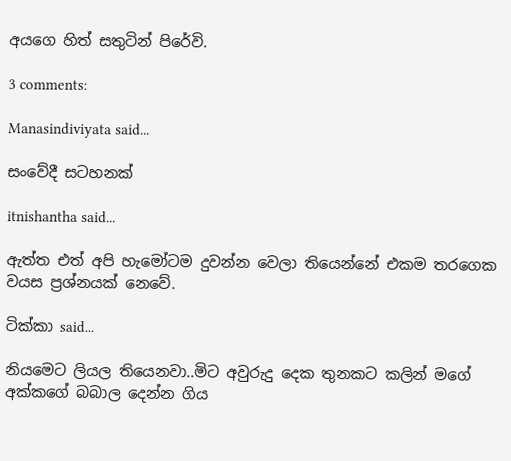අයගෙ හිත් සතුටින් පිරේවි.

3 comments:

Manasindiviyata said...

සංවේදී සටහනක්

itnishantha said...

ඇත්ත එත් අපි හැමෝටම දුවන්න වෙලා තියෙන්නේ එකම තරගෙක වයස ප්‍රශ්නයක් නෙවේ.

ටික්කා said...

නියමෙට ලියල තියෙනවා..මිට අවුරුදු දෙක තුනකට කලින් මගේ අක්කගේ බබාල දෙන්න ගිය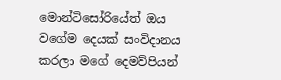මොන්ටිසෝරියේත් ඔය වගේම දෙයක් සංවිදානය කරලා මගේ දෙමව්පියන්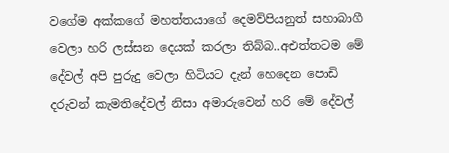වගේම අක්කගේ මහත්තයාගේ දෙමව්පියනුත් සහාබාගී වෙලා හරි ලස්සන දෙයක් කරලා තිබ්බ..අඑත්තටම මේ දේවල් අපි පුරුදු වෙලා හිටියට දැන් හෙදෙන පොඩි දරුවන් කැමතිදේවල් නිසා අමාරුවෙන් හරි මේ දේවල්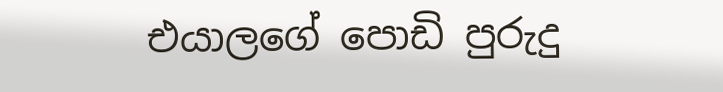එයාලගේ පොඩි පුරුදු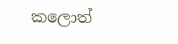කලොත්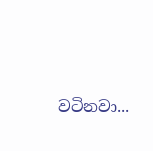වටිනවා...